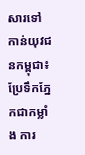សារទៅកាន់យុវជនកម្ពុជា៖ ប្រែទឹកភ្នែកជាកម្លាំង ការ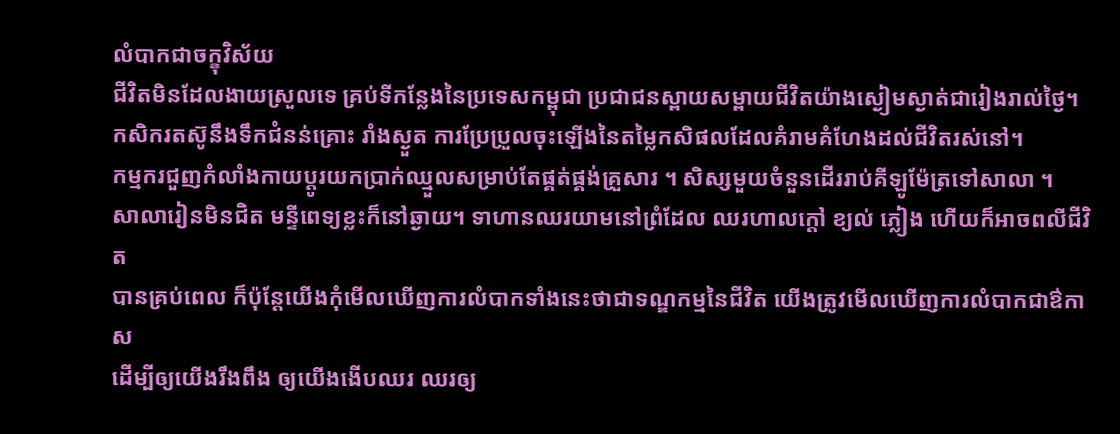លំបាកជាចក្ខុវិស័យ
ជីវិតមិនដែលងាយស្រួលទេ គ្រប់ទីកន្លែងនៃប្រទេសកម្ពុជា ប្រជាជនស្ពាយសម្ពាយជីវិតយ៉ាងស្ងៀមស្ងាត់ជារៀងរាល់ថ្ងៃ។
កសិករតស៊ូនឹងទឹកជំនន់គ្រោះ រាំងស្ងួត ការប្រែប្រួលចុះឡើងនៃតម្លៃកសិផលដែលគំរាមគំហែងដល់ជីវិតរស់នៅ។
កម្មករជួញកំលាំងកាយប្តូរយកប្រាក់ឈ្មួលសម្រាប់តែផ្គត់ផ្គង់គ្រួសារ ។ សិស្សមួយចំនួនដើររាប់គីឡូម៉ែត្រទៅសាលា ។
សាលារៀនមិនជិត មន្ទីពេទ្យខ្លះក៏នៅឆ្ងាយ។ ទាហានឈរយាមនៅព្រំដែល ឈរហាលក្តៅ ខ្យល់ ភ្លៀង ហើយក៏អាចពលីជីវិត
បានគ្រប់ពេល ក៏ប៉ុន្តែយើងកុំមើលឃើញការលំបាកទាំងនេះថាជាទណ្ឌកម្មនៃជីវិត យើងត្រូវមើលឃើញការលំបាកជាឳកាស
ដើម្បីឲ្យយើងរឹងពឹង ឲ្យយើងងើបឈរ ឈរឲ្យ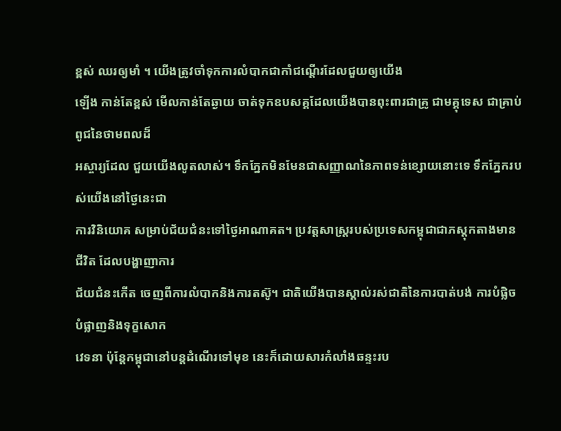ខ្ពស់ ឈរឲ្យមាំ ។ យើងត្រូវចាំទុកការលំបាកជាកាំជណ្តើរដែលជួយឲ្យយើង
ឡើង កាន់តែខ្ពស់ មើលកាន់តែឆ្ងាយ ចាត់ទុកឧបសគ្គដែលយើងបានពុះពារជាគ្រូ ជាមគ្គុទេស ជាគ្រាប់ពូជនៃថាមពលដ៏
អស្ចារ្យដែល ជួយយើងលូតលាស់។ ទឹកភ្នែកមិនមែនជាសញ្ញាណនៃភាពទន់ខ្សោយនោះទេ ទឹកភ្នែករបស់យើងនៅថ្ងៃនេះជា
ការវិនិយោគ សម្រាប់ជ័យជំនះទៅថ្ងៃអាណាគត។ ប្រវត្តសាស្រ្តរបស់ប្រទេសកម្ពុជាជាភស្តុកតាងមានជីវិត ដែលបង្ហាញាការ
ជ័យជំនះកើត ចេញពីការលំបាកនិងការតស៊ូ។ ជាតិយើងបានស្គាល់រស់ជាតិនៃការបាត់បង់ ការបំផ្លិចបំផ្លាញនិងទុក្ខសោក
វេទនា ប៉ុន្តែកម្ពុជានៅបន្តដំណើរទៅមុខ នេះក៏ដោយសារកំលាំងឆន្ទះរប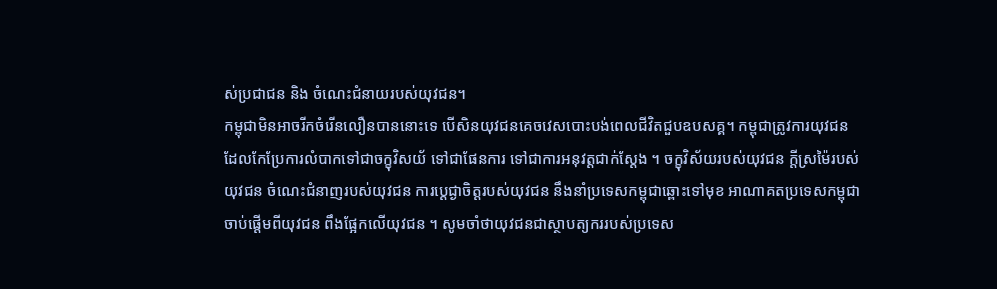ស់ប្រជាជន និង ចំណេះជំនាយរបស់យុវជន។
កម្ពុជាមិនអាចរីកចំរើនលឿនបាននោះទេ បើសិនយុវជនគេចវេសបោះបង់ពេលជីវិតជួបឧបសគ្គ។ កម្ពុជាត្រូវការយុវជន
ដែលកែប្រែការលំបាកទៅជាចក្ខុវិសយ័ ទៅជាផែនការ ទៅជាការអនុវត្តជាក់ស្តែង ។ ចក្ខុវិស័យរបស់យុវជន ក្តីស្រម៉ៃរបស់
យុវជន ចំណេះជំនាញរបស់យុវជន ការប្តេជ្ងាចិត្តរបស់យុវជន នឹងនាំប្រទេសកម្ពុជាឆ្ពោះទៅមុខ អាណាគតប្រទេសកម្ពុជា
ចាប់ផ្តើមពីយុវជន ពឹងផ្អែកលើយុវជន ។ សូមចាំថាយុវជនជាស្ថាបត្យកររបស់ប្រទេស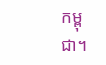កម្ពុជា។